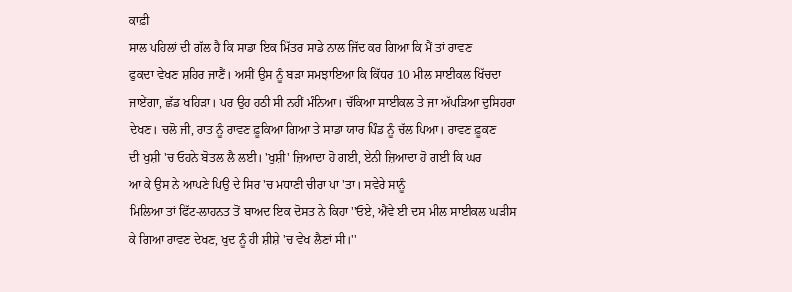ਕਾਫ਼ੀ
ਸਾਲ ਪਹਿਲਾਂ ਦੀ ਗੱਲ ਹੈ ਕਿ ਸਾਡਾ ਇਕ ਮਿੱਤਰ ਸਾਡੇ ਨਾਲ ਜਿੱਦ ਕਰ ਗਿਆ ਕਿ ਮੈਂ ਤਾਂ ਰਾਵਣ
ਫੁਕਦਾ ਵੇਖਣ ਸ਼ਹਿਰ ਜਾਣੈਂ। ਅਸੀਂ ਉਸ ਨੂੰ ਬੜਾ ਸਮਝਾਇਆ ਕਿ ਕਿੱਧਰ 10 ਮੀਲ ਸਾਈਕਲ ਖਿੱਚਦਾ
ਜਾਏਂਗਾ, ਛੱਡ ਖਹਿੜਾ। ਪਰ ਉਹ ਹਠੀ ਸੀ ਨਹੀਂ ਮੰਨਿਆ। ਚੱਕਿਆ ਸਾਈਕਲ ਤੇ ਜਾ ਅੱਪੜਿਆ ਦੁਸਿਹਰਾ
ਦੇਖਣ। ਚਲੋ ਜੀ, ਰਾਤ ਨੂੰ ਰਾਵਣ ਫ਼ੂਕਿਆ ਗਿਆ ਤੇ ਸਾਡਾ ਯਾਰ ਪਿੰਡ ਨੂੰ ਚੱਲ ਪਿਆ। ਰਾਵਣ ਫ਼ੂਕਣ
ਦੀ ਖੁਸ਼ੀ 'ਚ ਓਹਨੇ ਬੋਤਲ ਲੈ ਲਈ। 'ਖੁਸ਼ੀ' ਜ਼ਿਆਦਾ ਹੋ ਗਈ, ਏਨੀ ਜ਼ਿਆਦਾ ਹੋ ਗਈ ਕਿ ਘਰ
ਆ ਕੇ ਉਸ ਨੇ ਆਪਣੇ ਪਿਉ ਦੇ ਸਿਰ 'ਚ ਮਧਾਣੀ ਚੀਰਾ ਪਾ 'ਤਾ। ਸਵੇਰੇ ਸਾਨੂੰ
ਮਿਲਿਆ ਤਾਂ ਫਿੱਟ-ਲਾਹਨਤ ਤੋਂ ਬਾਅਦ ਇਕ ਦੋਸਤ ਨੇ ਕਿਹਾ ''ਓਏ, ਐਂਵੇ ਈ ਦਸ ਮੀਲ ਸਾਈਕਲ ਘੜੀਸ
ਕੇ ਗਿਆ ਰਾਵਣ ਦੇਖਣ, ਖੁਦ ਨੂੰ ਹੀ ਸ਼ੀਸ਼ੇ 'ਚ ਵੇਖ ਲੈਣਾਂ ਸੀ।''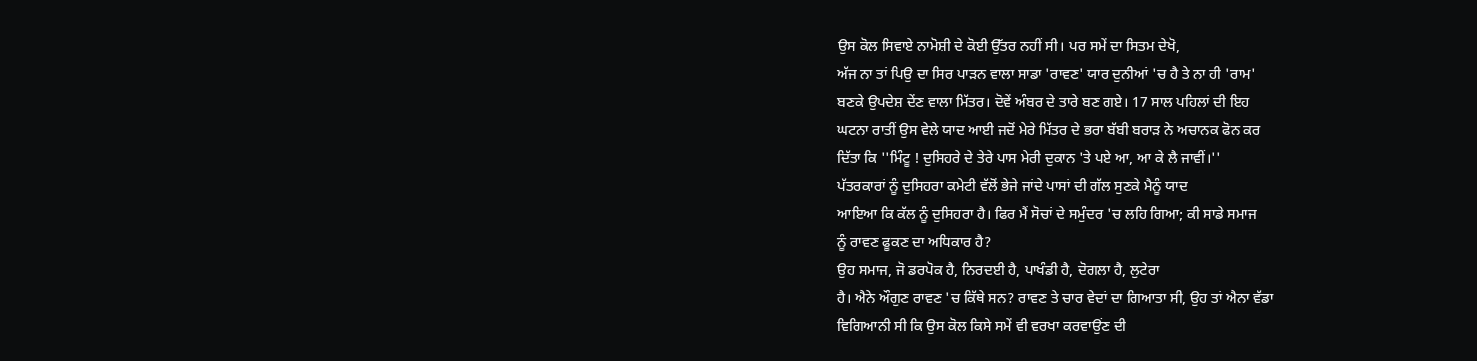ਉਸ ਕੋਲ ਸਿਵਾਏ ਨਾਮੋਸ਼ੀ ਦੇ ਕੋਈ ਉੱਤਰ ਨਹੀਂ ਸੀ। ਪਰ ਸਮੇਂ ਦਾ ਸਿਤਮ ਦੇਖੋ,
ਅੱਜ ਨਾ ਤਾਂ ਪਿਉ ਦਾ ਸਿਰ ਪਾੜਨ ਵਾਲਾ ਸਾਡਾ 'ਰਾਵਣ' ਯਾਰ ਦੁਨੀਆਂ 'ਚ ਹੈ ਤੇ ਨਾ ਹੀ 'ਰਾਮ'
ਬਣਕੇ ਉਪਦੇਸ਼ ਦੇਂਣ ਵਾਲਾ ਮਿੱਤਰ। ਦੋਵੇਂ ਅੰਬਰ ਦੇ ਤਾਰੇ ਬਣ ਗਏ। 17 ਸਾਲ ਪਹਿਲਾਂ ਦੀ ਇਹ
ਘਟਨਾ ਰਾਤੀਂ ਉਸ ਵੇਲੇ ਯਾਦ ਆਈ ਜਦੋਂ ਮੇਰੇ ਮਿੱਤਰ ਦੇ ਭਰਾ ਬੱਬੀ ਬਰਾੜ ਨੇ ਅਚਾਨਕ ਫੋਨ ਕਰ
ਦਿੱਤਾ ਕਿ ''ਮਿੰਟੂ ! ਦੁਸਿਹਰੇ ਦੇ ਤੇਰੇ ਪਾਸ ਮੇਰੀ ਦੁਕਾਨ 'ਤੇ ਪਏ ਆ, ਆ ਕੇ ਲੈ ਜਾਵੀਂ।''
ਪੱਤਰਕਾਰਾਂ ਨੂੰ ਦੁਸਿਹਰਾ ਕਮੇਟੀ ਵੱਲੋਂ ਭੇਜੇ ਜਾਂਦੇ ਪਾਸਾਂ ਦੀ ਗੱਲ ਸੁਣਕੇ ਮੈਨੂੰ ਯਾਦ
ਆਇਆ ਕਿ ਕੱਲ ਨੂੰ ਦੁਸਿਹਰਾ ਹੈ। ਫਿਰ ਮੈਂ ਸੋਚਾਂ ਦੇ ਸਮੁੰਦਰ 'ਚ ਲਹਿ ਗਿਆ; ਕੀ ਸਾਡੇ ਸਮਾਜ
ਨੂੰ ਰਾਵਣ ਫੂਕਣ ਦਾ ਅਧਿਕਾਰ ਹੈ?
ਉਹ ਸਮਾਜ, ਜੋ ਡਰਪੋਕ ਹੈ, ਨਿਰਦਈ ਹੈ, ਪਾਖੰਡੀ ਹੈ, ਦੋਗਲਾ ਹੈ, ਲੁਟੇਰਾ
ਹੈ। ਐਨੇ ਔਗੁਣ ਰਾਵਣ 'ਚ ਕਿੱਥੇ ਸਨ? ਰਾਵਣ ਤੇ ਚਾਰ ਵੇਦਾਂ ਦਾ ਗਿਆਤਾ ਸੀ, ਉਹ ਤਾਂ ਐਨਾ ਵੱਡਾ
ਵਿਗਿਆਨੀ ਸੀ ਕਿ ਉਸ ਕੋਲ ਕਿਸੇ ਸਮੇਂ ਵੀ ਵਰਖਾ ਕਰਵਾਉਂਣ ਦੀ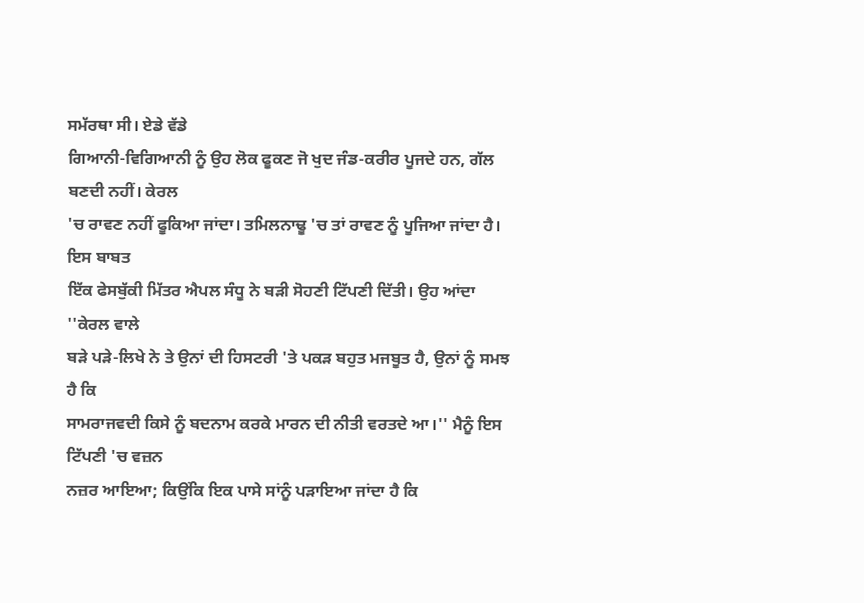ਸਮੱਰਥਾ ਸੀ। ਏਡੇ ਵੱਡੇ
ਗਿਆਨੀ-ਵਿਗਿਆਨੀ ਨੂੰ ਉਹ ਲੋਕ ਫੂਕਣ ਜੋ ਖੁਦ ਜੰਡ-ਕਰੀਰ ਪੂਜਦੇ ਹਨ, ਗੱਲ ਬਣਦੀ ਨਹੀਂ। ਕੇਰਲ
'ਚ ਰਾਵਣ ਨਹੀਂ ਫੂਕਿਆ ਜਾਂਦਾ। ਤਮਿਲਨਾਢੂ 'ਚ ਤਾਂ ਰਾਵਣ ਨੂੰ ਪੂਜਿਆ ਜਾਂਦਾ ਹੈ। ਇਸ ਬਾਬਤ
ਇੱਕ ਫੇਸਬੁੱਕੀ ਮਿੱਤਰ ਐਪਲ ਸੰਧੂ ਨੇ ਬੜੀ ਸੋਹਣੀ ਟਿੱਪਣੀ ਦਿੱਤੀ। ਉਹ ਆਂਦਾ ''ਕੇਰਲ ਵਾਲੇ
ਬੜੇ ਪੜੇ-ਲਿਖੇ ਨੇ ਤੇ ਉਨਾਂ ਦੀ ਹਿਸਟਰੀ 'ਤੇ ਪਕੜ ਬਹੁਤ ਮਜਬੂਤ ਹੈ, ਉਨਾਂ ਨੂੰ ਸਮਝ ਹੈ ਕਿ
ਸਾਮਰਾਜਵਦੀ ਕਿਸੇ ਨੂੰ ਬਦਨਾਮ ਕਰਕੇ ਮਾਰਨ ਦੀ ਨੀਤੀ ਵਰਤਦੇ ਆ।'' ਮੈਨੂੰ ਇਸ ਟਿੱਪਣੀ 'ਚ ਵਜ਼ਨ
ਨਜ਼ਰ ਆਇਆ; ਕਿਉਂਕਿ ਇਕ ਪਾਸੇ ਸਾਂਨੂੰ ਪੜਾਇਆ ਜਾਂਦਾ ਹੈ ਕਿ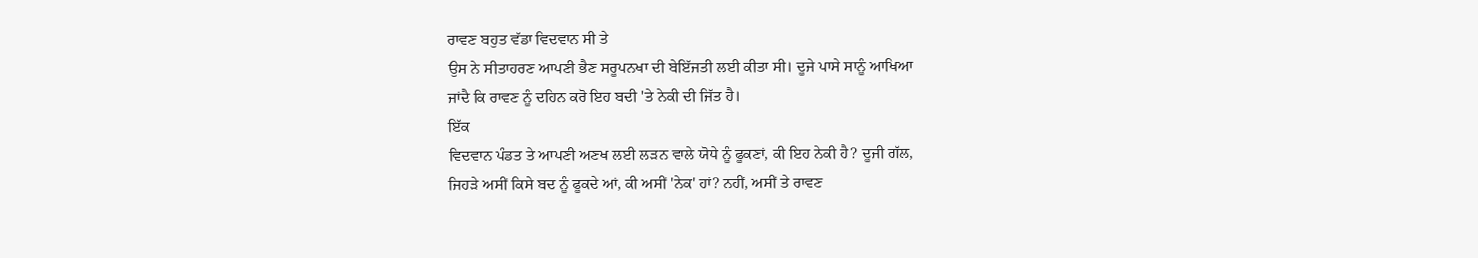ਰਾਵਣ ਬਹੁਤ ਵੱਡਾ ਵਿਦਵਾਨ ਸੀ ਤੇ
ਉਸ ਨੇ ਸੀਤਾਹਰਣ ਆਪਣੀ ਭੈਣ ਸਰੂਪਨਖਾ ਦੀ ਬੇਇੱਜਤੀ ਲਈ ਕੀਤਾ ਸੀ। ਦੂਜੇ ਪਾਸੇ ਸਾਨੂੰ ਆਖਿਆ
ਜਾਂਦੈ ਕਿ ਰਾਵਣ ਨੂੰ ਦਹਿਨ ਕਰੋ ਇਹ ਬਦੀ 'ਤੇ ਨੇਕੀ ਦੀ ਜਿੱਤ ਹੈ।
ਇੱਕ
ਵਿਦਵਾਨ ਪੰਡਤ ਤੇ ਆਪਣੀ ਅਣਖ ਲਈ ਲੜਨ ਵਾਲੇ ਯੋਧੇ ਨੂੰ ਫੂਕਣਾਂ, ਕੀ ਇਹ ਨੇਕੀ ਹੈ? ਦੂਜੀ ਗੱਲ,
ਜਿਹੜੇ ਅਸੀਂ ਕਿਸੇ ਬਦ ਨੂੰ ਫੂਕਦੇ ਆਂ, ਕੀ ਅਸੀਂ 'ਨੇਕ' ਹਾਂ? ਨਹੀਂ, ਅਸੀਂ ਤੇ ਰਾਵਣ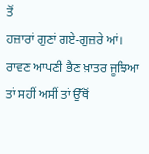ਤੋਂ
ਹਜ਼ਾਰਾਂ ਗੁਣਾਂ ਗਏ-ਗੁਜ਼ਰੇ ਆਂ। ਰਾਵਣ ਆਪਣੀ ਭੈਣ ਖ਼ਾਤਰ ਜੂਝਿਆ ਤਾਂ ਸਹੀਂ ਅਸੀਂ ਤਾਂ ਉੱਥੋਂ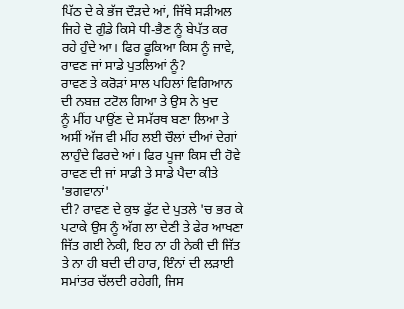ਪਿੱਠ ਦੇ ਕੇ ਭੱਜ ਦੌੜਦੇ ਆਂ, ਜਿੱਥੇ ਸੜੀਅਲ ਜਿਹੇ ਦੋ ਗੁੰਡੇ ਕਿਸੇ ਧੀ-ਭੈਣ ਨੂੰ ਬੇਪੱਤ ਕਰ
ਰਹੇ ਹੁੰਦੇ ਆ। ਫਿਰ ਫੂਕਿਆ ਕਿਸ ਨੂੰ ਜਾਵੇ, ਰਾਵਣ ਜਾਂ ਸਾਡੇ ਪੁਤਲਿਆਂ ਨੂੰ?
ਰਾਵਣ ਤੇ ਕਰੋੜਾਂ ਸਾਲ ਪਹਿਲਾਂ ਵਿਗਿਆਨ ਦੀ ਨਬਜ਼ ਟਟੋਲ ਗਿਆ ਤੇ ਉਸ ਨੇ ਖੁਦ
ਨੂੰ ਮੀਂਹ ਪਾਉਂਣ ਦੇ ਸਮੱਰਥ ਬਣਾ ਲਿਆ ਤੇ ਅਸੀਂ ਅੱਜ ਵੀ ਮੀਂਹ ਲਈ ਚੌਲਾਂ ਦੀਆਂ ਦੇਗਾਂ
ਲਾਹੁੰਦੇ ਫਿਰਦੇ ਆਂ। ਫਿਰ ਪੂਜਾ ਕਿਸ ਦੀ ਹੋਵੇ ਰਾਵਣ ਦੀ ਜਾਂ ਸਾਡੀ ਤੇ ਸਾਡੇ ਪੈਦਾ ਕੀਤੇ 'ਭਗਵਾਨਾਂ'
ਦੀ? ਰਾਵਣ ਦੇ ਕੁਝ ਫੁੱਟ ਦੇ ਪੁਤਲੇ 'ਚ ਭਰ ਕੇ ਪਟਾਕੇ ਉਸ ਨੂੰ ਅੱਗ ਲਾ ਦੇਣੀ ਤੇ ਫੇਰ ਆਖਣਾ
ਜਿੱਤ ਗਈ ਨੇਕੀ, ਇਹ ਨਾ ਹੀ ਨੇਕੀ ਦੀ ਜਿੱਤ ਤੇ ਨਾ ਹੀ ਬਦੀ ਦੀ ਹਾਰ, ਇੰਨਾਂ ਦੀ ਲੜਾਈ
ਸਮਾਂਤਰ ਚੱਲਦੀ ਰਹੇਗੀ, ਜਿਸ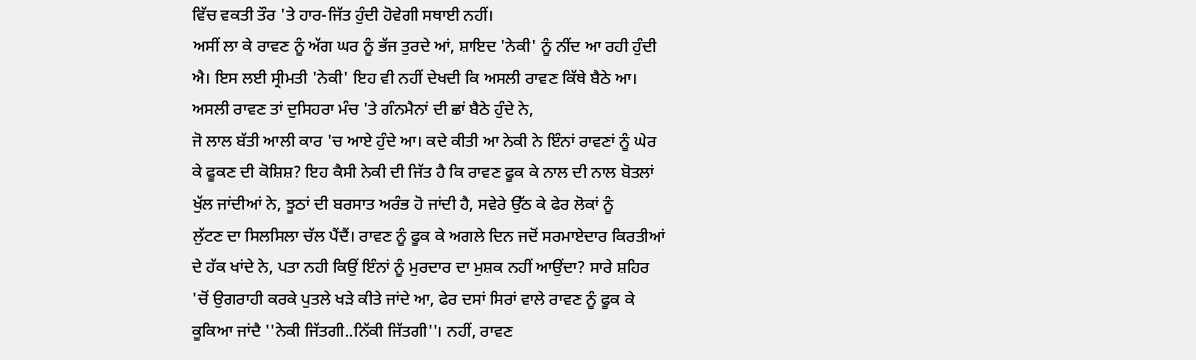ਵਿੱਚ ਵਕਤੀ ਤੌਰ 'ਤੇ ਹਾਰ-ਜਿੱਤ ਹੁੰਦੀ ਹੋਵੇਗੀ ਸਥਾਈ ਨਹੀਂ।
ਅਸੀਂ ਲਾ ਕੇ ਰਾਵਣ ਨੂੰ ਅੱਗ ਘਰ ਨੂੰ ਭੱਜ ਤੁਰਦੇ ਆਂ, ਸ਼ਾਇਦ 'ਨੇਕੀ' ਨੂੰ ਨੀਂਦ ਆ ਰਹੀ ਹੁੰਦੀ
ਐ। ਇਸ ਲਈ ਸ੍ਰੀਮਤੀ 'ਨੇਕੀ' ਇਹ ਵੀ ਨਹੀਂ ਦੇਖਦੀ ਕਿ ਅਸਲੀ ਰਾਵਣ ਕਿੱਥੇ ਬੈਠੇ ਆ।
ਅਸਲੀ ਰਾਵਣ ਤਾਂ ਦੁਸਿਹਰਾ ਮੰਚ 'ਤੇ ਗੰਨਮੈਨਾਂ ਦੀ ਛਾਂ ਬੈਠੇ ਹੁੰਦੇ ਨੇ,
ਜੋ ਲਾਲ ਬੱਤੀ ਆਲੀ ਕਾਰ 'ਚ ਆਏ ਹੁੰਦੇ ਆ। ਕਦੇ ਕੀਤੀ ਆ ਨੇਕੀ ਨੇ ਇੰਨਾਂ ਰਾਵਣਾਂ ਨੂੰ ਘੇਰ
ਕੇ ਫੂਕਣ ਦੀ ਕੋਸ਼ਿਸ਼? ਇਹ ਕੈਸੀ ਨੇਕੀ ਦੀ ਜਿੱਤ ਹੈ ਕਿ ਰਾਵਣ ਫੂਕ ਕੇ ਨਾਲ ਦੀ ਨਾਲ ਬੋਤਲਾਂ
ਖੁੱਲ ਜਾਂਦੀਆਂ ਨੇ, ਝੂਠਾਂ ਦੀ ਬਰਸਾਤ ਅਰੰਭ ਹੋ ਜਾਂਦੀ ਹੈ, ਸਵੇਰੇ ਉੱਠ ਕੇ ਫੇਰ ਲੋਕਾਂ ਨੂੰ
ਲੁੱਟਣ ਦਾ ਸਿਲਸਿਲਾ ਚੱਲ ਪੈਂਦੈਂ। ਰਾਵਣ ਨੂੰ ਫੂਕ ਕੇ ਅਗਲੇ ਦਿਨ ਜਦੋਂ ਸਰਮਾਏਦਾਰ ਕਿਰਤੀਆਂ
ਦੇ ਹੱਕ ਖਾਂਦੇ ਨੇ, ਪਤਾ ਨਹੀ ਕਿਉਂ ਇੰਨਾਂ ਨੂੰ ਮੁਰਦਾਰ ਦਾ ਮੁਸ਼ਕ ਨਹੀਂ ਆਉਂਦਾ? ਸਾਰੇ ਸ਼ਹਿਰ
'ਚੋਂ ਉਗਰਾਹੀ ਕਰਕੇ ਪੁਤਲੇ ਖੜੇ ਕੀਤੇ ਜਾਂਦੇ ਆ, ਫੇਰ ਦਸਾਂ ਸਿਰਾਂ ਵਾਲੇ ਰਾਵਣ ਨੂੰ ਫੂਕ ਕੇ
ਕੂਕਿਆ ਜਾਂਦੈ ''ਨੇਕੀ ਜਿੱਤਗੀ..ਨਿੱਕੀ ਜਿੱਤਗੀ''। ਨਹੀਂ, ਰਾਵਣ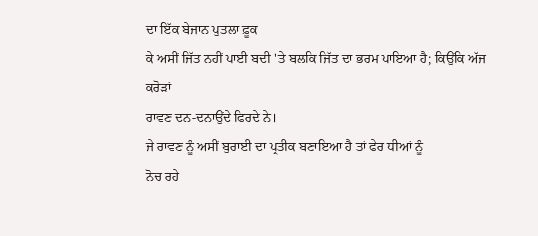ਦਾ ਇੱਕ ਬੇਜਾਨ ਪੁਤਲਾ ਫ਼ੂਕ
ਕੇ ਅਸੀਂ ਜਿੱਤ ਨਹੀਂ ਪਾਈ ਬਦੀ 'ਤੇ ਬਲਕਿ ਜਿੱਤ ਦਾ ਭਰਮ ਪਾਇਆ ਹੈ; ਕਿਉਂਕਿ ਅੱਜ ਕਰੋੜਾਂ
ਰਾਵਣ ਦਨ-ਦਨਾਉਂਦੇ ਫਿਰਦੇ ਨੇ।
ਜੇ ਰਾਵਣ ਨੂੰ ਅਸੀਂ ਬੁਰਾਈ ਦਾ ਪ੍ਰਤੀਕ ਬਣਾਇਆ ਹੈ ਤਾਂ ਫੇਰ ਧੀਆਂ ਨੂੰ
ਨੋਚ ਰਹੇ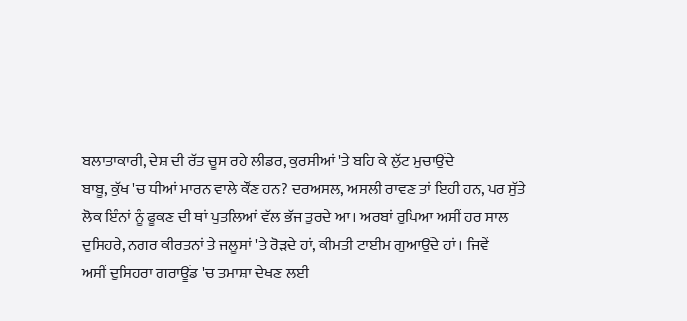ਬਲਾਤਾਕਾਰੀ, ਦੇਸ਼ ਦੀ ਰੱਤ ਚੂਸ ਰਹੇ ਲੀਡਰ, ਕੁਰਸੀਆਂ 'ਤੇ ਬਹਿ ਕੇ ਲੁੱਟ ਮੁਚਾਉਂਦੇ
ਬਾਬੂ, ਕੁੱਖ 'ਚ ਧੀਆਂ ਮਾਰਨ ਵਾਲੇ ਕੌਂਣ ਹਨ? ਦਰਅਸਲ, ਅਸਲੀ ਰਾਵਣ ਤਾਂ ਇਹੀ ਹਨ, ਪਰ ਸੁੱਤੇ
ਲੋਕ ਇੰਨਾਂ ਨੂੰ ਫੂਕਣ ਦੀ ਥਾਂ ਪੁਤਲਿਆਂ ਵੱਲ ਭੱਜ ਤੁਰਦੇ ਆ। ਅਰਬਾਂ ਰੁਪਿਆ ਅਸੀਂ ਹਰ ਸਾਲ
ਦੁਸਿਹਰੇ, ਨਗਰ ਕੀਰਤਨਾਂ ਤੇ ਜਲੂਸਾਂ 'ਤੇ ਰੋੜਦੇ ਹਾਂ, ਕੀਮਤੀ ਟਾਈਮ ਗੁਆਉਂਦੇ ਹਾਂ। ਜਿਵੇਂ
ਅਸੀਂ ਦੁਸਿਹਰਾ ਗਰਾਊਂਡ 'ਚ ਤਮਾਸ਼ਾ ਦੇਖਣ ਲਈ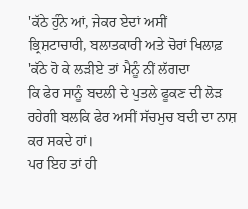'ਕੱਠੇ ਹੁੰਨੇ ਆਂ, ਜੇਕਰ ਏਦਾਂ ਅਸੀਂ
ਭ੍ਰਿਸ਼ਟਾਚਾਰੀ, ਬਲਾਤਕਾਰੀ ਅਤੇ ਚੋਰਾਂ ਖਿਲਾਫ਼ 'ਕੱਠੇ ਹੋ ਕੇ ਲੜੀਏ ਤਾਂ ਮੈਨੂੰ ਨੀਂ ਲੱਗਦਾ
ਕਿ ਫੇਰ ਸਾਨੂੰ ਬਦਲੀ ਦੇ ਪੁਤਲੇ ਫੂਕਣ ਦੀ ਲੋੜ ਰਹੇਗੀ ਬਲਕਿ ਫੇਰ ਅਸੀਂ ਸੱਚਮੁਚ ਬਦੀ ਦਾ ਨਾਸ਼
ਕਰ ਸਕਦੇ ਹਾਂ।
ਪਰ ਇਹ ਤਾਂ ਹੀ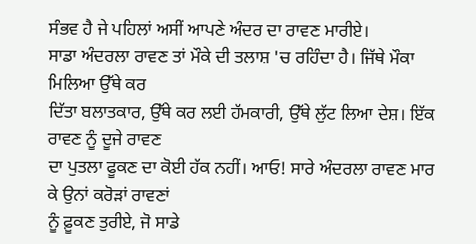ਸੰਭਵ ਹੈ ਜੇ ਪਹਿਲਾਂ ਅਸੀਂ ਆਪਣੇ ਅੰਦਰ ਦਾ ਰਾਵਣ ਮਾਰੀਏ।
ਸਾਡਾ ਅੰਦਰਲਾ ਰਾਵਣ ਤਾਂ ਮੌਕੇ ਦੀ ਤਲਾਸ਼ 'ਚ ਰਹਿੰਦਾ ਹੈ। ਜਿੱਥੇ ਮੌਕਾ ਮਿਲਿਆ ਉੱਥੇ ਕਰ
ਦਿੱਤਾ ਬਲਾਤਕਾਰ, ਉੱਥੇ ਕਰ ਲਈ ਹੱਮਕਾਰੀ, ਉੱਥੇ ਲੁੱਟ ਲਿਆ ਦੇਸ਼। ਇੱਕ ਰਾਵਣ ਨੂੰ ਦੂਜੇ ਰਾਵਣ
ਦਾ ਪੁਤਲਾ ਫੂਕਣ ਦਾ ਕੋਈ ਹੱਕ ਨਹੀਂ। ਆਓ! ਸਾਰੇ ਅੰਦਰਲਾ ਰਾਵਣ ਮਾਰ ਕੇ ਉਨਾਂ ਕਰੋੜਾਂ ਰਾਵਣਾਂ
ਨੂੰ ਫ਼ੂਕਣ ਤੁਰੀਏ, ਜੋ ਸਾਡੇ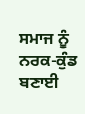ਸਮਾਜ ਨੂੰ ਨਰਕ-ਕੁੰਡ ਬਣਾਈ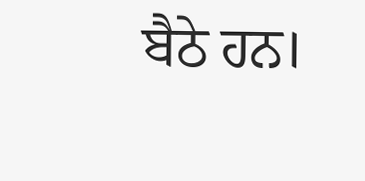ਬੈਠੇ ਹਨ।